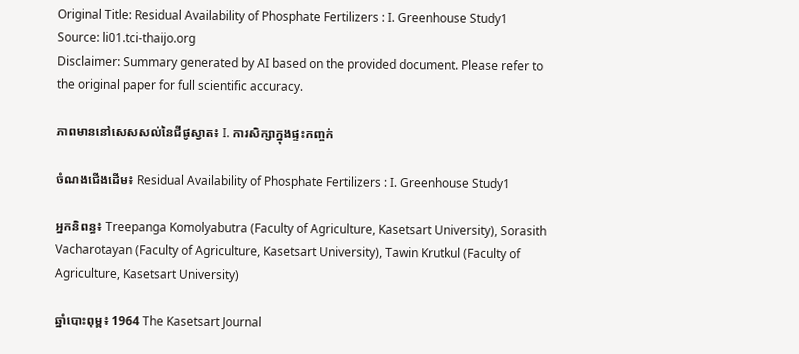Original Title: Residual Availability of Phosphate Fertilizers : I. Greenhouse Study1
Source: li01.tci-thaijo.org
Disclaimer: Summary generated by AI based on the provided document. Please refer to the original paper for full scientific accuracy.

ភាពមាននៅសេសសល់នៃជីផូស្វាត៖ I. ការសិក្សាក្នុងផ្ទះកញ្ចក់

ចំណងជើងដើម៖ Residual Availability of Phosphate Fertilizers : I. Greenhouse Study1

អ្នកនិពន្ធ៖ Treepanga Komolyabutra (Faculty of Agriculture, Kasetsart University), Sorasith Vacharotayan (Faculty of Agriculture, Kasetsart University), Tawin Krutkul (Faculty of Agriculture, Kasetsart University)

ឆ្នាំបោះពុម្ព៖ 1964 The Kasetsart Journal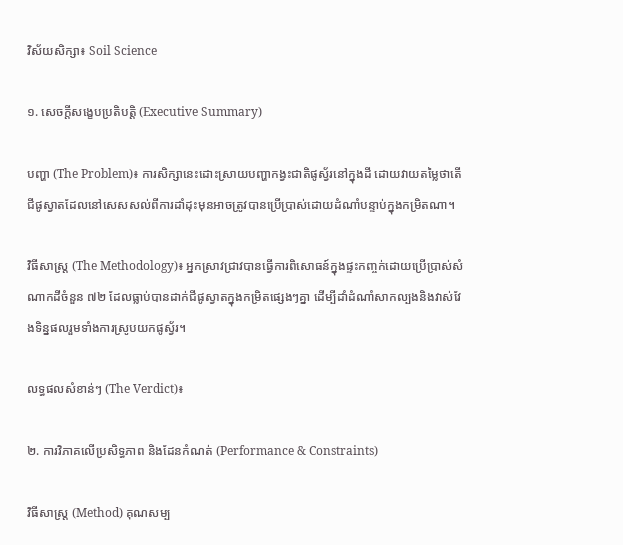វិស័យសិក្សា៖ Soil Science

១. សេចក្តីសង្ខេបប្រតិបត្តិ (Executive Summary)

បញ្ហា (The Problem)៖ ការសិក្សានេះដោះស្រាយបញ្ហាកង្វះជាតិផូស្វ័រនៅក្នុងដី ដោយវាយតម្លៃថាតើជីផូស្វាតដែលនៅសេសសល់ពីការដាំដុះមុនអាចត្រូវបានប្រើប្រាស់ដោយដំណាំបន្ទាប់ក្នុងកម្រិតណា។

វិធីសាស្ត្រ (The Methodology)៖ អ្នកស្រាវជ្រាវបានធ្វើការពិសោធន៍ក្នុងផ្ទះកញ្ចក់ដោយប្រើប្រាស់សំណាកដីចំនួន ៧២ ដែលធ្លាប់បានដាក់ជីផូស្វាតក្នុងកម្រិតផ្សេងៗគ្នា ដើម្បីដាំដំណាំសាកល្បងនិងវាស់វែងទិន្នផលរួមទាំងការស្រូបយកផូស្វ័រ។

លទ្ធផលសំខាន់ៗ (The Verdict)៖

២. ការវិភាគលើប្រសិទ្ធភាព និងដែនកំណត់ (Performance & Constraints)

វិធីសាស្ត្រ (Method) គុណសម្ប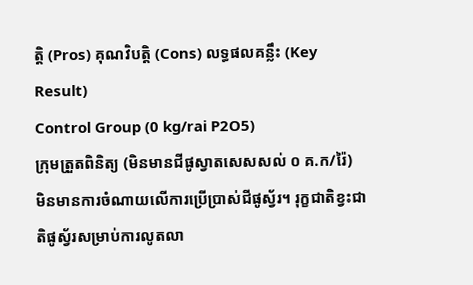ត្តិ (Pros) គុណវិបត្តិ (Cons) លទ្ធផលគន្លឹះ (Key Result)
Control Group (0 kg/rai P2O5)
ក្រុមត្រួតពិនិត្យ (មិនមានជីផូស្វាតសេសសល់ ០ គ.ក/រ៉ៃ)
មិនមានការចំណាយលើការប្រើប្រាស់ជីផូស្វ័រ។ រុក្ខជាតិខ្វះជាតិផូស្វ័រសម្រាប់ការលូតលា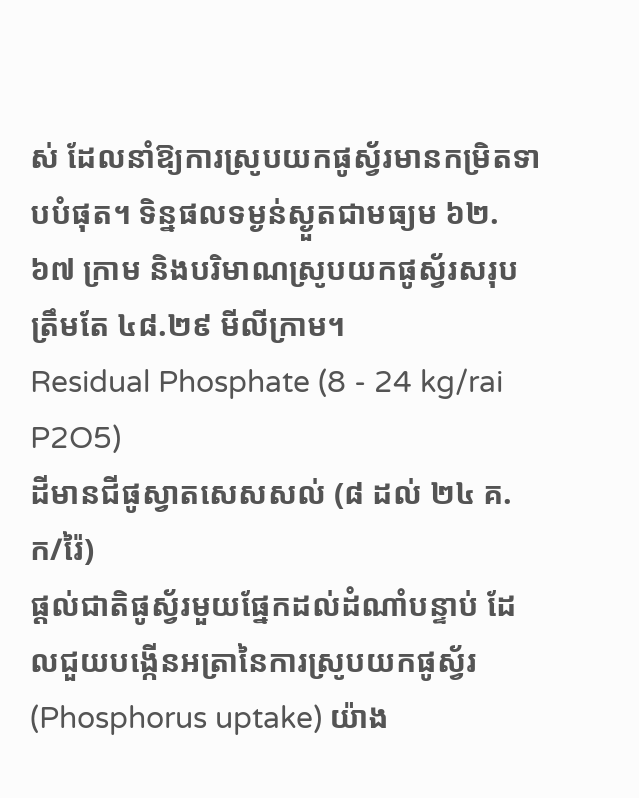ស់ ដែលនាំឱ្យការស្រូបយកផូស្វ័រមានកម្រិតទាបបំផុត។ ទិន្នផលទម្ងន់ស្ងួតជាមធ្យម ៦២.៦៧ ក្រាម និងបរិមាណស្រូបយកផូស្វ័រសរុបត្រឹមតែ ៤៨.២៩ មីលីក្រាម។
Residual Phosphate (8 - 24 kg/rai P2O5)
ដីមានជីផូស្វាតសេសសល់ (៨ ដល់ ២៤ គ.ក/រ៉ៃ)
ផ្តល់ជាតិផូស្វ័រមួយផ្នែកដល់ដំណាំបន្ទាប់ ដែលជួយបង្កើនអត្រានៃការស្រូបយកផូស្វ័រ (Phosphorus uptake) យ៉ាង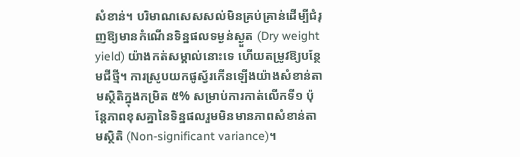សំខាន់។ បរិមាណសេសសល់មិនគ្រប់គ្រាន់ដើម្បីជំរុញឱ្យមានកំណើនទិន្នផលទម្ងន់ស្ងួត (Dry weight yield) យ៉ាងកត់សម្គាល់នោះទេ ហើយតម្រូវឱ្យបន្ថែមជីថ្មី។ ការស្រូបយកផូស្វ័រកើនឡើងយ៉ាងសំខាន់តាមស្ថិតិក្នុងកម្រិត ៥% សម្រាប់ការកាត់លើកទី១ ប៉ុន្តែភាពខុសគ្នានៃទិន្នផលរួមមិនមានភាពសំខាន់តាមស្ថិតិ (Non-significant variance)។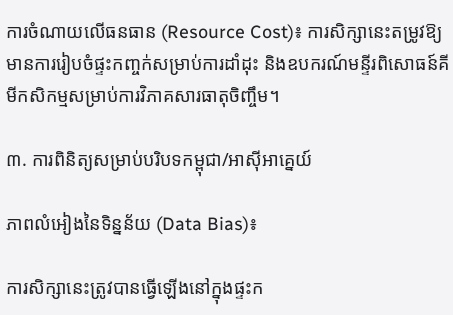ការចំណាយលើធនធាន (Resource Cost)៖ ការសិក្សានេះតម្រូវឱ្យមានការរៀបចំផ្ទះកញ្ចក់សម្រាប់ការដាំដុះ និងឧបករណ៍មន្ទីរពិសោធន៍គីមីកសិកម្មសម្រាប់ការវិភាគសារធាតុចិញ្ចឹម។

៣. ការពិនិត្យសម្រាប់បរិបទកម្ពុជា/អាស៊ីអាគ្នេយ៍

ភាពលំអៀងនៃទិន្នន័យ (Data Bias)៖

ការសិក្សានេះត្រូវបានធ្វើឡើងនៅក្នុងផ្ទះក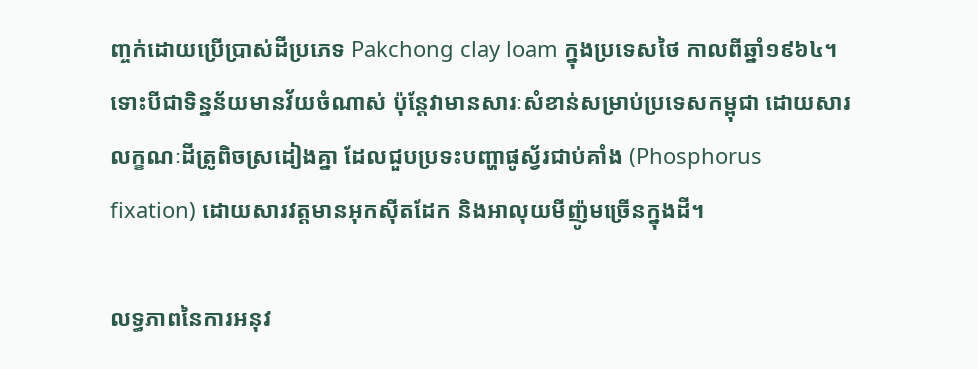ញ្ចក់ដោយប្រើប្រាស់ដីប្រភេទ Pakchong clay loam ក្នុងប្រទេសថៃ កាលពីឆ្នាំ១៩៦៤។ ទោះបីជាទិន្នន័យមានវ័យចំណាស់ ប៉ុន្តែវាមានសារៈសំខាន់សម្រាប់ប្រទេសកម្ពុជា ដោយសារលក្ខណៈដីត្រូពិចស្រដៀងគ្នា ដែលជួបប្រទះបញ្ហាផូស្វ័រជាប់គាំង (Phosphorus fixation) ដោយសារវត្តមានអុកស៊ីតដែក និងអាលុយមីញ៉ូមច្រើនក្នុងដី។

លទ្ធភាពនៃការអនុវ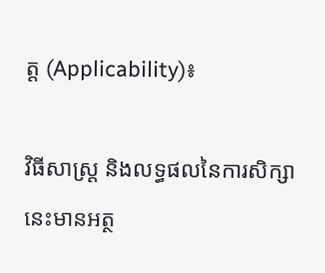ត្ត (Applicability)៖

វិធីសាស្ត្រ និងលទ្ធផលនៃការសិក្សានេះមានអត្ថ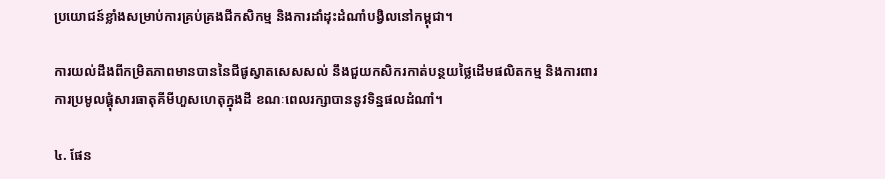ប្រយោជន៍ខ្លាំងសម្រាប់ការគ្រប់គ្រងជីកសិកម្ម និងការដាំដុះដំណាំបង្វិលនៅកម្ពុជា។

ការយល់ដឹងពីកម្រិតភាពមានបាននៃជីផូស្វាតសេសសល់ នឹងជួយកសិករកាត់បន្ថយថ្លៃដើមផលិតកម្ម និងការពារការប្រមូលផ្តុំសារធាតុគីមីហួសហេតុក្នុងដី ខណៈពេលរក្សាបាននូវទិន្នផលដំណាំ។

៤. ផែន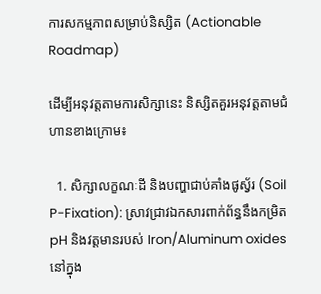ការសកម្មភាពសម្រាប់និស្សិត (Actionable Roadmap)

ដើម្បីអនុវត្តតាមការសិក្សានេះ និស្សិតគួរអនុវត្តតាមជំហានខាងក្រោម៖

  1. សិក្សាលក្ខណៈដី និងបញ្ហាជាប់គាំងផូស្វ័រ (Soil P-Fixation): ស្រាវជ្រាវឯកសារពាក់ព័ន្ធនឹងកម្រិត pH និងវត្តមានរបស់ Iron/Aluminum oxides នៅក្នុង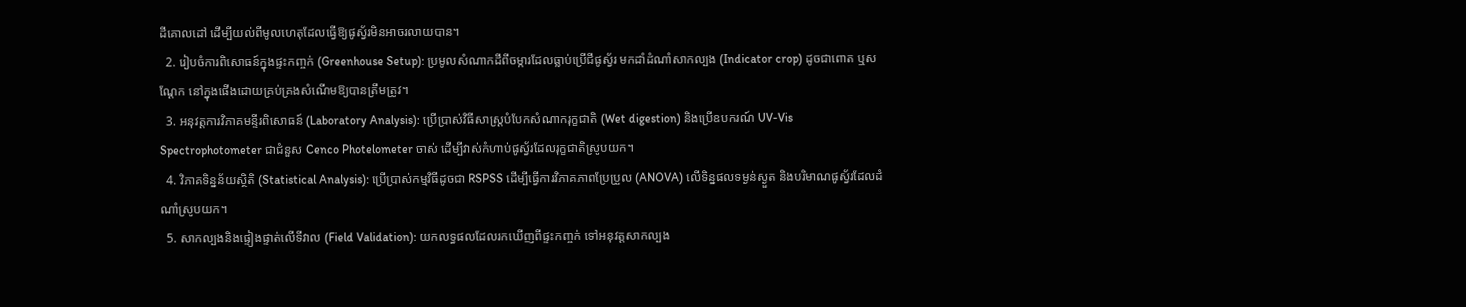ដីគោលដៅ ដើម្បីយល់ពីមូលហេតុដែលធ្វើឱ្យផូស្វ័រមិនអាចរលាយបាន។
  2. រៀបចំការពិសោធន៍ក្នុងផ្ទះកញ្ចក់ (Greenhouse Setup): ប្រមូលសំណាកដីពីចម្ការដែលធ្លាប់ប្រើជីផូស្វ័រ មកដាំដំណាំសាកល្បង (Indicator crop) ដូចជាពោត ឬសណ្តែក នៅក្នុងផើងដោយគ្រប់គ្រងសំណើមឱ្យបានត្រឹមត្រូវ។
  3. អនុវត្តការវិភាគមន្ទីរពិសោធន៍ (Laboratory Analysis): ប្រើប្រាស់វិធីសាស្ត្របំបែកសំណាករុក្ខជាតិ (Wet digestion) និងប្រើឧបករណ៍ UV-Vis Spectrophotometer ជាជំនួស Cenco Photelometer ចាស់ ដើម្បីវាស់កំហាប់ផូស្វ័រដែលរុក្ខជាតិស្រូបយក។
  4. វិភាគទិន្នន័យស្ថិតិ (Statistical Analysis): ប្រើប្រាស់កម្មវិធីដូចជា RSPSS ដើម្បីធ្វើការវិភាគភាពប្រែប្រួល (ANOVA) លើទិន្នផលទម្ងន់ស្ងួត និងបរិមាណផូស្វ័រដែលដំណាំស្រូបយក។
  5. សាកល្បងនិងផ្ទៀងផ្ទាត់លើទីវាល (Field Validation): យកលទ្ធផលដែលរកឃើញពីផ្ទះកញ្ចក់ ទៅអនុវត្តសាកល្បង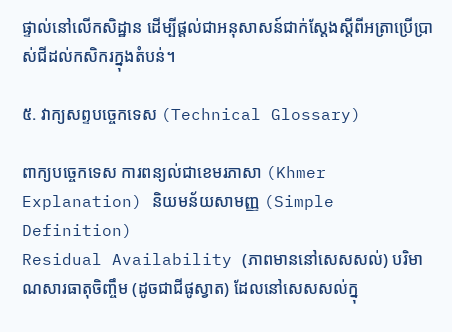ផ្ទាល់នៅលើកសិដ្ឋាន ដើម្បីផ្តល់ជាអនុសាសន៍ជាក់ស្តែងស្តីពីអត្រាប្រើប្រាស់ជីដល់កសិករក្នុងតំបន់។

៥. វាក្យសព្ទបច្ចេកទេស (Technical Glossary)

ពាក្យបច្ចេកទេស ការពន្យល់ជាខេមរភាសា (Khmer Explanation) និយមន័យសាមញ្ញ (Simple Definition)
Residual Availability (ភាពមាននៅសេសសល់) បរិមាណសារធាតុចិញ្ចឹម (ដូចជាជីផូស្វាត) ដែលនៅសេសសល់ក្នុ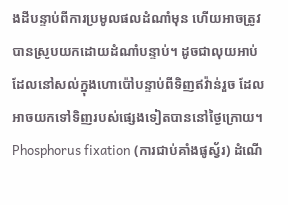ងដីបន្ទាប់ពីការប្រមូលផលដំណាំមុន ហើយអាចត្រូវបានស្រូបយកដោយដំណាំបន្ទាប់។ ដូចជាលុយអាប់ដែលនៅសល់ក្នុងហោប៉ៅបន្ទាប់ពីទិញឥវ៉ាន់រួច ដែលអាចយកទៅទិញរបស់ផ្សេងទៀតបាននៅថ្ងៃក្រោយ។
Phosphorus fixation (ការជាប់គាំងផូស្វ័រ) ដំណើ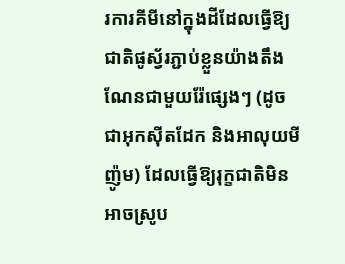រការគីមីនៅក្នុងដីដែលធ្វើឱ្យជាតិផូស្វ័រភ្ជាប់ខ្លួនយ៉ាងតឹងណែនជាមួយរ៉ែផ្សេងៗ (ដូចជាអុកស៊ីតដែក និងអាលុយមីញ៉ូម) ដែលធ្វើឱ្យរុក្ខជាតិមិនអាចស្រូប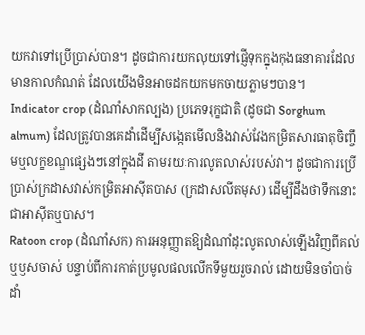យកវាទៅប្រើប្រាស់បាន។ ដូចជាការយកលុយទៅផ្ញើទុកក្នុងកុងធនាគារដែលមានកាលកំណត់ ដែលយើងមិនអាចដកយកមកចាយភ្លាមៗបាន។
Indicator crop (ដំណាំសាកល្បង) ប្រភេទរុក្ខជាតិ (ដូចជា Sorghum almum) ដែលត្រូវបានគេដាំដើម្បីសង្កេតមើលនិងវាស់វែងកម្រិតសារធាតុចិញ្ចឹមឬលក្ខខណ្ឌផ្សេងៗនៅក្នុងដី តាមរយៈការលូតលាស់របស់វា។ ដូចជាការប្រើប្រាស់ក្រដាសវាស់កម្រិតអាស៊ីតបាស (ក្រដាសលីតមុស) ដើម្បីដឹងថាទឹកនោះជាអាស៊ីតឬបាស។
Ratoon crop (ដំណាំសក) ការអនុញ្ញាតឱ្យដំណាំដុះលូតលាស់ឡើងវិញពីគល់ឬឫសចាស់ បន្ទាប់ពីការកាត់ប្រមូលផលលើកទីមួយរួចរាល់ ដោយមិនចាំបាច់ដាំ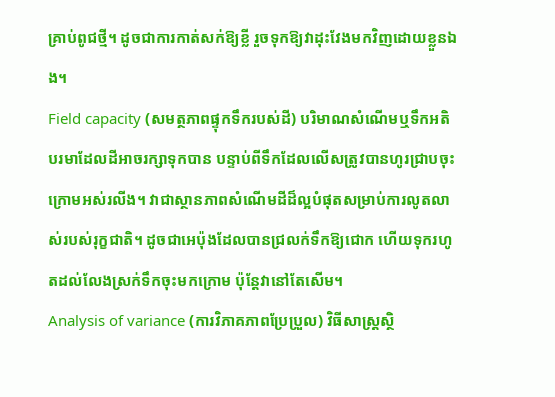គ្រាប់ពូជថ្មី។ ដូចជាការកាត់សក់ឱ្យខ្លី រួចទុកឱ្យវាដុះវែងមកវិញដោយខ្លួនឯង។
Field capacity (សមត្ថភាពផ្ទុកទឹករបស់ដី) បរិមាណសំណើមឬទឹកអតិបរមាដែលដីអាចរក្សាទុកបាន បន្ទាប់ពីទឹកដែលលើសត្រូវបានហូរជ្រាបចុះក្រោមអស់រលីង។ វាជាស្ថានភាពសំណើមដីដ៏ល្អបំផុតសម្រាប់ការលូតលាស់របស់រុក្ខជាតិ។ ដូចជាអេប៉ុងដែលបានជ្រលក់ទឹកឱ្យជោក ហើយទុករហូតដល់លែងស្រក់ទឹកចុះមកក្រោម ប៉ុន្តែវានៅតែសើម។
Analysis of variance (ការវិភាគភាពប្រែប្រួល) វិធីសាស្ត្រស្ថិ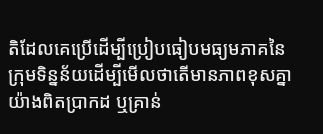តិដែលគេប្រើដើម្បីប្រៀបធៀបមធ្យមភាគនៃក្រុមទិន្នន័យដើម្បីមើលថាតើមានភាពខុសគ្នាយ៉ាងពិតប្រាកដ ឬគ្រាន់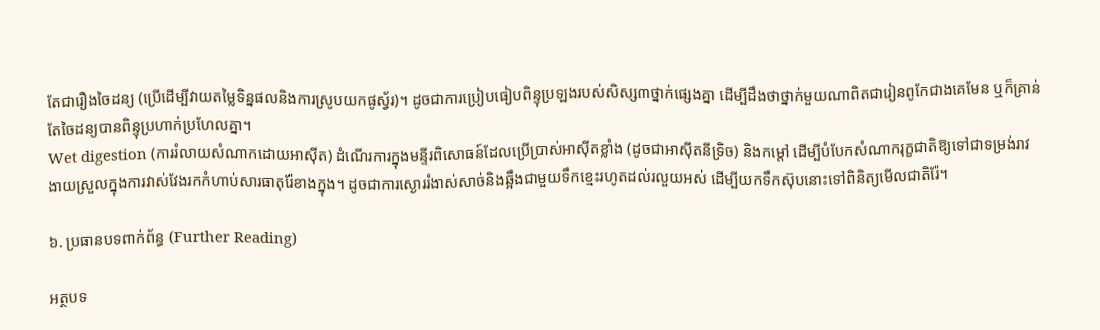តែជារឿងចៃដន្យ (ប្រើដើម្បីវាយតម្លៃទិន្នផលនិងការស្រូបយកផូស្វ័រ)។ ដូចជាការប្រៀបធៀបពិន្ទុប្រឡងរបស់សិស្ស៣ថ្នាក់ផ្សេងគ្នា ដើម្បីដឹងថាថ្នាក់មួយណាពិតជារៀនពូកែជាងគេមែន ឬក៏គ្រាន់តែចៃដន្យបានពិន្ទុប្រហាក់ប្រហែលគ្នា។
Wet digestion (ការរំលាយសំណាកដោយអាស៊ីត) ដំណើរការក្នុងមន្ទីរពិសោធន៍ដែលប្រើប្រាស់អាស៊ីតខ្លាំង (ដូចជាអាស៊ីតនីទ្រិច) និងកម្តៅ ដើម្បីបំបែកសំណាករុក្ខជាតិឱ្យទៅជាទម្រង់រាវ ងាយស្រួលក្នុងការវាស់វែងរកកំហាប់សារធាតុរ៉ែខាងក្នុង។ ដូចជាការស្ងោររំងាស់សាច់និងឆ្អឹងជាមួយទឹកខ្មេះរហូតដល់រលួយអស់ ដើម្បីយកទឹកស៊ុបនោះទៅពិនិត្យមើលជាតិរ៉ែ។

៦. ប្រធានបទពាក់ព័ន្ធ (Further Reading)

អត្ថបទ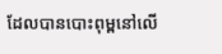ដែលបានបោះពុម្ពនៅលើ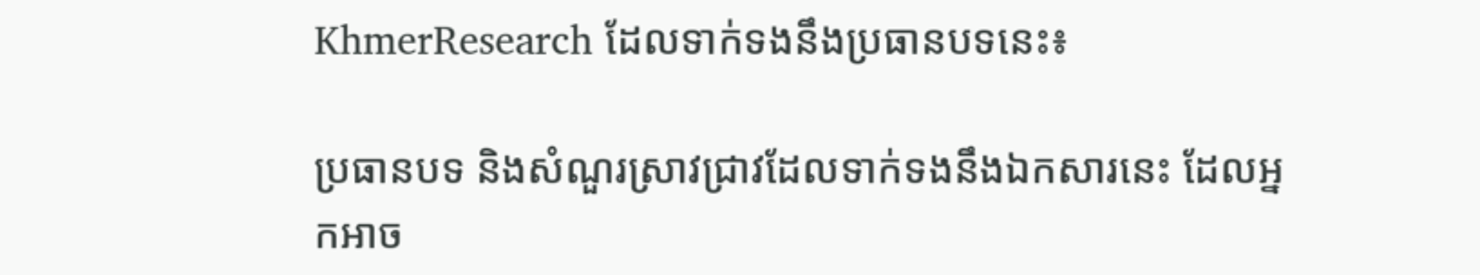KhmerResearch ដែលទាក់ទងនឹងប្រធានបទនេះ៖

ប្រធានបទ និងសំណួរស្រាវជ្រាវដែលទាក់ទងនឹងឯកសារនេះ ដែលអ្នកអាច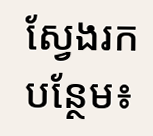ស្វែងរកបន្ថែម៖